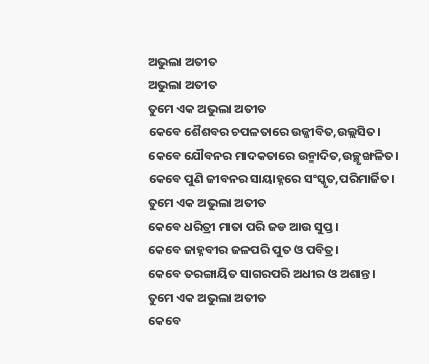ଅଭୁଲା ଅତୀତ
ଅଭୁଲା ଅତୀତ
ତୁମେ ଏକ ଅଭୁଲା ଅତୀତ
କେବେ ଶୈଶବର ଚପଳତାରେ ଉଜ୍ଜୀବିତ,ଉଲ୍ଲସିତ।
କେବେ ଯୌବନର ମାଦକତାରେ ଉନ୍ମାଦିତ,ଉଚ୍ଛୃଙ୍ଖଳିତ।
କେବେ ପୁଣି ଜୀବନର ସାୟାହ୍ନରେ ସଂସ୍କୃତ,ପରିମାର୍ଜିତ।
ତୁମେ ଏକ ଅଭୁଲା ଅତୀତ
କେବେ ଧରିତ୍ରୀ ମାତା ପରି ଜଡ ଆଉ ସୁପ୍ତ।
କେବେ ଜାହ୍ନବୀର ଜଳପରି ପୁତ ଓ ପବିତ୍ର।
କେବେ ତରଙ୍ଗାୟିତ ସାଗରପରି ଅଧୀର ଓ ଅଶାନ୍ତ।
ତୁମେ ଏକ ଅଭୁଲା ଅତୀତ
କେବେ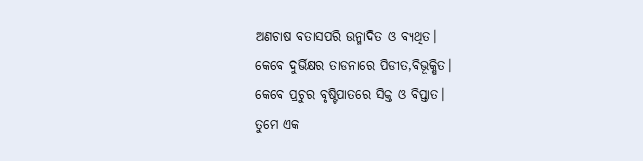ଅଣଚାଷ ବତାସପରି ଉନ୍ମାଦିତ ଓ ବ୍ୟଥିତ।
କେବେ ଦୁର୍ଭିକ୍ଷର ତାଡନାରେ ପିଡୀତ,ବିଭୂକ୍ଷିତ।
କେବେ ପ୍ରଚୁର ବୃଷ୍ଟିପାତରେ ସିକ୍ତ ଓ ବିପ୍ତାତ।
ତୁମେ ଏକ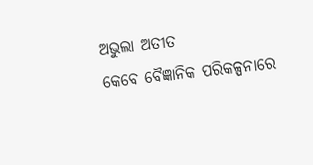ଅଭୁଲା ଅତୀତ
କେବେ ବୈଜ୍ଞାନିକ ପରିକଳ୍ପନାରେ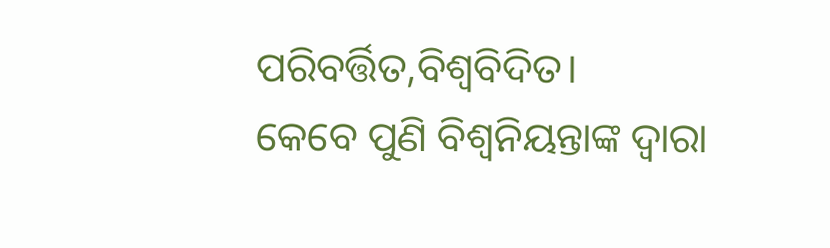ପରିବର୍ତ୍ତିତ,ବିଶ୍ୱବିଦିତ।
କେବେ ପୁଣି ବିଶ୍ୱନିୟନ୍ତାଙ୍କ ଦ୍ୱାରା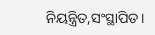ନିୟନ୍ତ୍ରିତ,ସଂସ୍ଥାପିତ।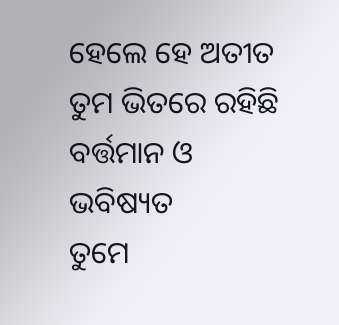ହେଲେ ହେ ଅତୀତ
ତୁମ ଭିତରେ ରହିଛି ବର୍ତ୍ତମାନ ଓ ଭବିଷ୍ୟତ
ତୁମେ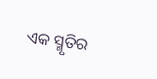ଏକ ସ୍ମୃତିର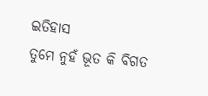ଇତିହାସ
ତୁମେ ନୁହଁ ଭୂତ କି ବିଗତ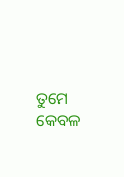ତୁମେ କେବଳ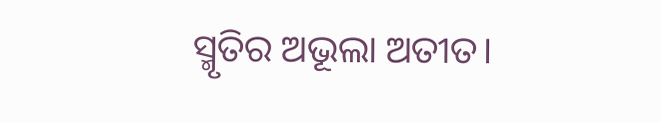ସ୍ମୃତିର ଅଭୂଲା ଅତୀତ।